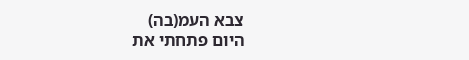צבא העמ(בה)
היום פתחתי את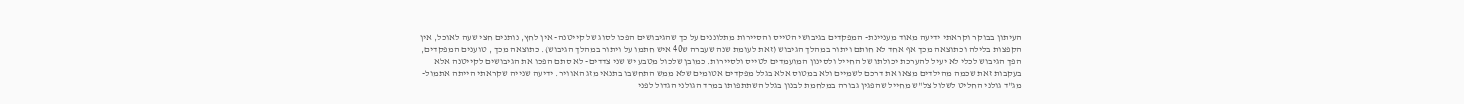העיתון בבוקר וקראתי ידיעה מאוד מעניינת- המפקדים בגיבושי הטייס והסיירות מתלוננים על כך שהגיבושים הפכו לסוג של קייטנה- אין לחץ, נותנים חצי שעה לאוכל, אין הקפצות בלילה וכתוצאה מכך אף אחד לא חותם ויתור במהלך הגיבוש (זאת לעומת שנה שעברה ש40 איש חתמו על ויתור במהלך הגיבוש). כתוצאה מכך , טוענים המפקדים, הפך הגיבוש לכלי לא יעיל להערכת יכולתו של החייל ולסינון המועמדים לטייס ולסיירות. כמובן שלכול מטבע יש שני צדדים- לא סתם הפכו את הגיבושים לקייטנה אלא בעקבות זאת שכמה מהילדים מצאו את דרכם לשמיים ולא במטוס אלא בגלל מפקדים אטומים שלא ממש התחשבו בתנאי מזג האוויר. ידיעה שנייה שקראתי הייתה אתמול- מג"ד גולני החליט לשלול צל"ש מחייל שהפגין גבורה במלחמת לבנון בגלל השתתפותו במרד הגולני הגדול לפני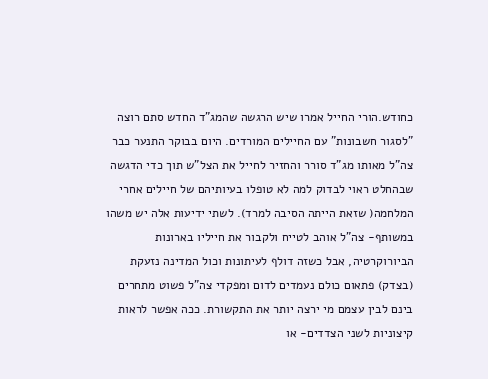כחודש.הורי החייל אמרו שיש הרגשה שהמג"ד החדש סתם רוצה "לסגור חשבונות" עם החיילים המורדים. היום בבוקר התנער כבר צה"ל מאותו מג"ד סורר והחזיר לחייל את הצל"ש תוך כדי הדגשה שבהחלט ראוי לבדוק למה לא טופלו בעיותיהם של חיילים אחרי המלחמה( שזאת הייתה הסיבה למרד). לשתי ידיעות אלה יש משהו במשותף- צה"ל אוהב לטייח ולקבור את חייליו בארונות הביורוקרטיה, אבל כשזה דולף לעיתונות וכול המדינה נזעקת (בצדק) פתאום כולם נעמדים לדום ומפקדי צה"ל פשוט מתחרים בינם לבין עצמם מי ירצה יותר את התקשורת. ככה אפשר לראות קיצוניות לשני הצדדים- או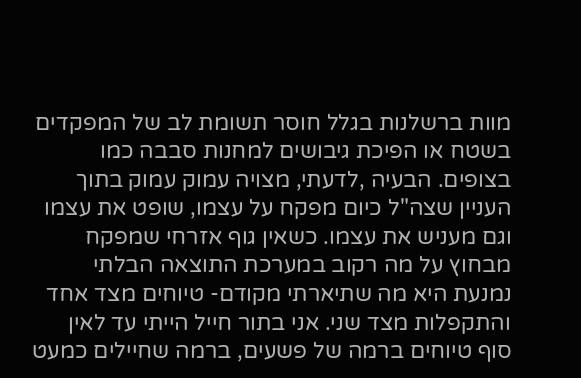מוות ברשלנות בגלל חוסר תשומת לב של המפקדים בשטח או הפיכת גיבושים למחנות סבבה כמו בצופים. הבעיה ,לדעתי, מצויה עמוק עמוק בתוך העניין שצה"ל כיום מפקח על עצמו, שופט את עצמו וגם מעניש את עצמו. כשאין גוף אזרחי שמפקח מבחוץ על מה רקוב במערכת התוצאה הבלתי נמנעת היא מה שתיארתי מקודם- טיוחים מצד אחד והתקפלות מצד שני. אני בתור חייל הייתי עד לאין סוף טיוחים ברמה של פשעים, ברמה שחיילים כמעט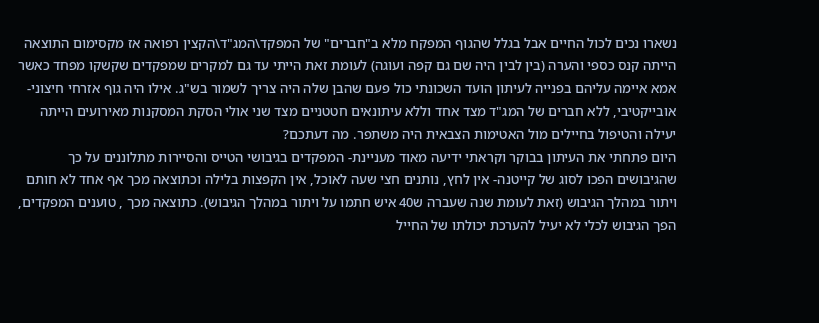נשארו נכים לכול החיים אבל בגלל שהגוף המפקח מלא ב"חברים" של המפקד\המג"ד\הקצין רפואה אז מקסימום התוצאה הייתה קנס כספי והערה (בין לבין היה שם גם קפה ועוגה) לעומת זאת הייתי עד גם למקרים שמפקדים שקשקו מפחד כאשר אמא איימה עליהם בפנייה לעיתון הועד השכונתי כול פעם שהבן שלה היה צריך לשמור בש"ג. אילו היה גוף אזרחי חיצוני-אובייקטיבי, ללא חברים של המג"ד מצד אחד וללא עיתונאים חטטניים מצד שני אולי הסקת המסקנות מאירועים הייתה יעילה והטיפול בחיילים מול האטימות הצבאית היה משתפר. מה דעתכם?
היום פתחתי את העיתון בבוקר וקראתי ידיעה מאוד מעניינת- המפקדים בגיבושי הטייס והסיירות מתלוננים על כך שהגיבושים הפכו לסוג של קייטנה- אין לחץ, נותנים חצי שעה לאוכל, אין הקפצות בלילה וכתוצאה מכך אף אחד לא חותם ויתור במהלך הגיבוש (זאת לעומת שנה שעברה ש40 איש חתמו על ויתור במהלך הגיבוש). כתוצאה מכך , טוענים המפקדים, הפך הגיבוש לכלי לא יעיל להערכת יכולתו של החייל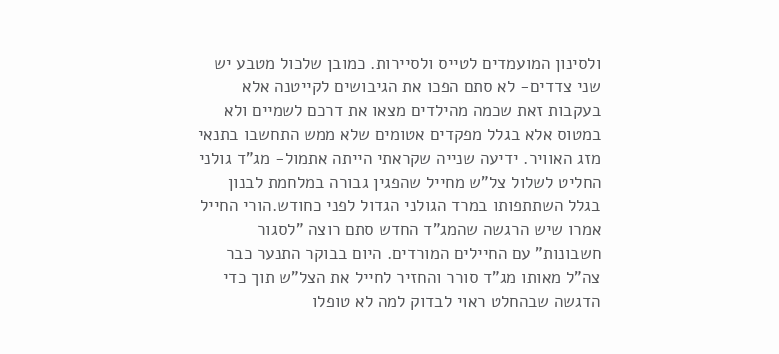ולסינון המועמדים לטייס ולסיירות. כמובן שלכול מטבע יש שני צדדים- לא סתם הפכו את הגיבושים לקייטנה אלא בעקבות זאת שכמה מהילדים מצאו את דרכם לשמיים ולא במטוס אלא בגלל מפקדים אטומים שלא ממש התחשבו בתנאי מזג האוויר. ידיעה שנייה שקראתי הייתה אתמול- מג"ד גולני החליט לשלול צל"ש מחייל שהפגין גבורה במלחמת לבנון בגלל השתתפותו במרד הגולני הגדול לפני כחודש.הורי החייל אמרו שיש הרגשה שהמג"ד החדש סתם רוצה "לסגור חשבונות" עם החיילים המורדים. היום בבוקר התנער כבר צה"ל מאותו מג"ד סורר והחזיר לחייל את הצל"ש תוך כדי הדגשה שבהחלט ראוי לבדוק למה לא טופלו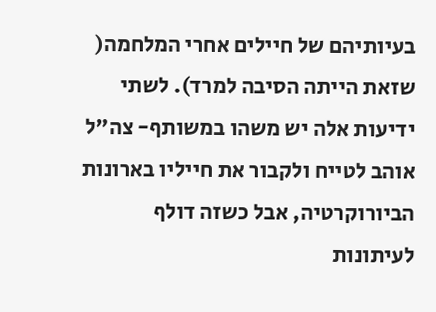בעיותיהם של חיילים אחרי המלחמה( שזאת הייתה הסיבה למרד). לשתי ידיעות אלה יש משהו במשותף- צה"ל אוהב לטייח ולקבור את חייליו בארונות הביורוקרטיה, אבל כשזה דולף לעיתונות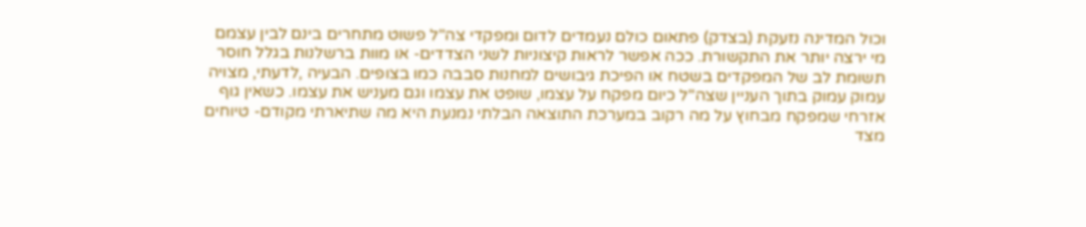וכול המדינה נזעקת (בצדק) פתאום כולם נעמדים לדום ומפקדי צה"ל פשוט מתחרים בינם לבין עצמם מי ירצה יותר את התקשורת. ככה אפשר לראות קיצוניות לשני הצדדים- או מוות ברשלנות בגלל חוסר תשומת לב של המפקדים בשטח או הפיכת גיבושים למחנות סבבה כמו בצופים. הבעיה ,לדעתי, מצויה עמוק עמוק בתוך העניין שצה"ל כיום מפקח על עצמו, שופט את עצמו וגם מעניש את עצמו. כשאין גוף אזרחי שמפקח מבחוץ על מה רקוב במערכת התוצאה הבלתי נמנעת היא מה שתיארתי מקודם- טיוחים מצד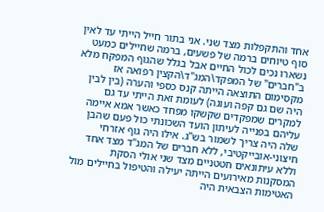אחד והתקפלות מצד שני. אני בתור חייל הייתי עד לאין סוף טיוחים ברמה של פשעים, ברמה שחיילים כמעט נשארו נכים לכול החיים אבל בגלל שהגוף המפקח מלא ב"חברים" של המפקד\המג"ד\הקצין רפואה אז מקסימום התוצאה הייתה קנס כספי והערה (בין לבין היה שם גם קפה ועוגה) לעומת זאת הייתי עד גם למקרים שמפקדים שקשקו מפחד כאשר אמא איימה עליהם בפנייה לעיתון הועד השכונתי כול פעם שהבן שלה היה צריך לשמור בש"ג. אילו היה גוף אזרחי חיצוני-אובייקטיבי, ללא חברים של המג"ד מצד אחד וללא עיתונאים חטטניים מצד שני אולי הסקת המסקנות מאירועים הייתה יעילה והטיפול בחיילים מול האטימות הצבאית היה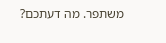משתפר. מה דעתכם?